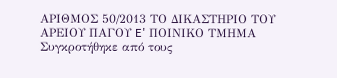ΑΡΙΘΜΟΣ 50/2013 ΤΟ ΔΙΚΑΣΤΗΡΙΟ ΤΟΥ ΑΡΕΙΟΥ ΠΑΓΟΥ E' ΠΟΙΝΙΚΟ ΤΜΗΜΑ Συγκροτήθηκε από τους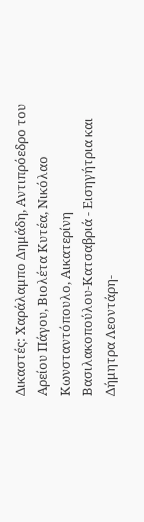Δικαστές: Χαράλαμπο Δημάδη, Αντιπρόεδρο του Αρείου Πάγου, Βιολέτα Κυτέα, Νικόλαο Κωνσταντόπουλο, Αικατερίνη Βασιλακοπούλου-Κατσαβριά - Εισηγήτρια και Δήμητρα Λεοντάρη-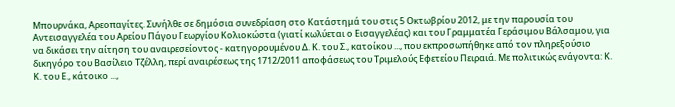Μπουρνάκα, Αρεοπαγίτες. Συνήλθε σε δημόσια συνεδρίαση στο Κατάστημά του στις 5 Οκτωβρίου 2012, με την παρουσία του Αντεισαγγελέα του Αρείου Πάγου Γεωργίου Κολιοκώστα (γιατί κωλύεται ο Εισαγγελέας) και του Γραμματέα Γεράσιμου Βάλσαμου, για να δικάσει την αίτηση του αναιρεσείοντος - κατηγορουμένου Δ. Κ. του Σ., κατοίκου ..., που εκπροσωπήθηκε από τον πληρεξούσιο δικηγόρο του Βασίλειο Τζέλλη, περί αναιρέσεως της 1712/2011 αποφάσεως του Τριμελούς Εφετείου Πειραιά. Με πολιτικώς ενάγοντα: Κ. Κ. του Ε., κάτοικο ...,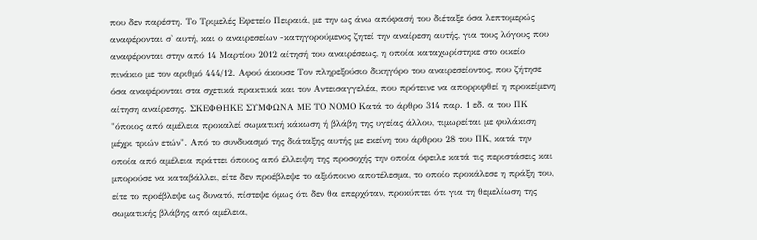που δεν παρέστη. Το Τριμελές Εφετείο Πειραιά, με την ως άνω απόφασή του διέταξε όσα λεπτομερώς αναφέρονται σ' αυτή, και ο αναιρεσείων -κατηγορούμενος ζητεί την αναίρεση αυτής, για τους λόγους που αναφέρονται στην από 14 Μαρτίου 2012 αίτησή του αναιρέσεως, η οποία καταχωρίστηκε στο οικείο πινάκιο με τον αριθμό 444/12. Αφού άκουσε Τον πληρεξούσιο δικηγόρο του αναιρεσείοντος, που ζήτησε όσα αναφέρονται στα σχετικά πρακτικά και τον Αντεισαγγελέα, που πρότεινε να απορριφθεί η προκείμενη αίτηση αναίρεσης. ΣΚΕΦΘΗΚΕ ΣΥΜΦΩΝΑ ΜΕ ΤΟ ΝΟΜΟ Κατά το άρθρο 314 παρ. 1 εδ. α του ΠΚ "όποιος από αμέλεια προκαλεί σωματική κάκωση ή βλάβη της υγείας άλλου, τιμωρείται με φυλάκιση μέχρι τριών ετών". Από το συνδυασμό της διάταξης αυτής με εκείνη του άρθρου 28 του ΠΚ, κατά την οποία από αμέλεια πράττει όποιος από έλλειψη της προσοχής την οποία όφειλε κατά τις περιστάσεις και μπορούσε να καταβάλλει, είτε δεν προέβλεψε το αξιόποινο αποτέλεσμα, το οποίο προκάλεσε η πράξη του, είτε το προέβλεψε ως δυνατό, πίστεψε όμως ότι δεν θα επερχόταν, προκύπτει ότι για τη θεμελίωση της σωματικής βλάβης από αμέλεια,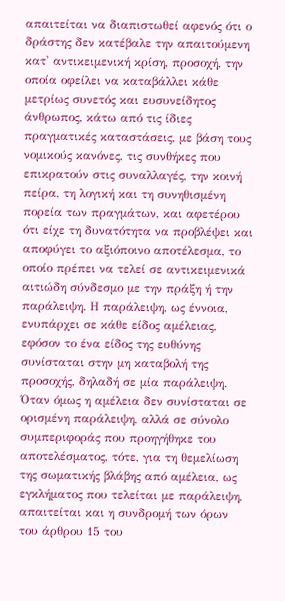απαιτείται να διαπιστωθεί αφενός ότι ο δράστης δεν κατέβαλε την απαιτούμενη κατ' αντικειμενική κρίση, προσοχή, την οποία οφείλει να καταβάλλει κάθε μετρίως συνετός και ευσυνείδητος άνθρωπος, κάτω από τις ίδιες πραγματικές καταστάσεις, με βάση τους νομικούς κανόνες, τις συνθήκες που επικρατούν στις συναλλαγές, την κοινή πείρα, τη λογική και τη συνηθισμένη πορεία των πραγμάτων, και αφετέρου ότι είχε τη δυνατότητα να προβλέψει και αποφύγει το αξιόποινο αποτέλεσμα, το οποίο πρέπει να τελεί σε αντικειμενικά αιτιώδη σύνδεσμο με την πράξη ή την παράλειψη. Η παράλειψη, ως έννοια, ενυπάρχει σε κάθε είδος αμέλειας, εφόσον το ένα είδος της ευθύνης συνίσταται στην μη καταβολή της προσοχής, δηλαδή σε μία παράλειψη. Όταν όμως η αμέλεια δεν συνίσταται σε ορισμένη παράλειψη, αλλά σε σύνολο συμπεριφοράς που προηγήθηκε του αποτελέσματος, τότε, για τη θεμελίωση της σωματικής βλάβης από αμέλεια, ως εγκλήματος που τελείται με παράλειψη, απαιτείται και η συνδρομή των όρων του άρθρου 15 του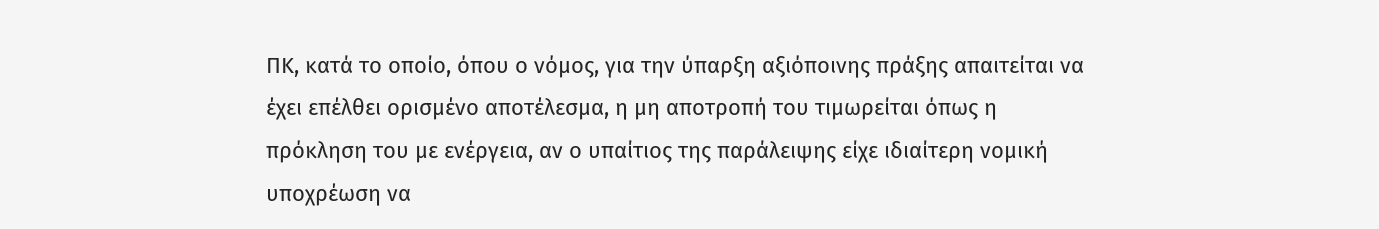ΠΚ, κατά το οποίο, όπου ο νόμος, για την ύπαρξη αξιόποινης πράξης απαιτείται να έχει επέλθει ορισμένο αποτέλεσμα, η μη αποτροπή του τιμωρείται όπως η πρόκληση του με ενέργεια, αν ο υπαίτιος της παράλειψης είχε ιδιαίτερη νομική υποχρέωση να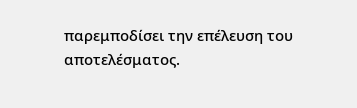παρεμποδίσει την επέλευση του αποτελέσματος.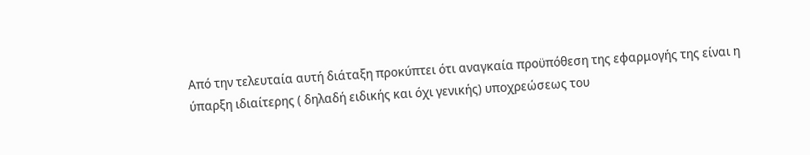Από την τελευταία αυτή διάταξη προκύπτει ότι αναγκαία προϋπόθεση της εφαρμογής της είναι η ύπαρξη ιδιαίτερης ( δηλαδή ειδικής και όχι γενικής) υποχρεώσεως του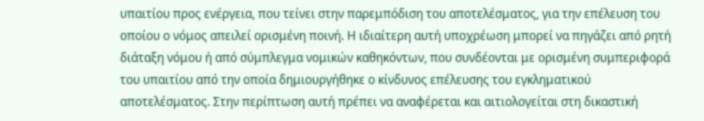υπαιτίου προς ενέργεια, που τείνει στην παρεμπόδιση του αποτελέσματος, για την επέλευση του οποίου ο νόμος απειλεί ορισμένη ποινή. Η ιδιαίτερη αυτή υποχρέωση μπορεί να πηγάζει από ρητή διάταξη νόμου ή από σύμπλεγμα νομικών καθηκόντων, που συνδέονται με ορισμένη συμπεριφορά του υπαιτίου από την οποία δημιουργήθηκε ο κίνδυνος επέλευσης του εγκληματικού αποτελέσματος. Στην περίπτωση αυτή πρέπει να αναφέρεται και αιτιολογείται στη δικαστική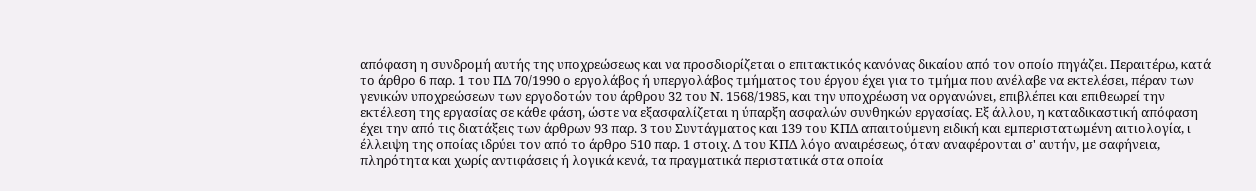απόφαση η συνδρομή αυτής της υποχρεώσεως και να προσδιορίζεται ο επιτακτικός κανόνας δικαίου από τον οποίο πηγάζει. Περαιτέρω, κατά το άρθρο 6 παρ. 1 του ΠΔ 70/1990 ο εργολάβος ή υπεργολάβος τμήματος του έργου έχει για το τμήμα που ανέλαβε να εκτελέσει, πέραν των γενικών υποχρεώσεων των εργοδοτών του άρθρου 32 του Ν. 1568/1985, και την υποχρέωση να οργανώνει, επιβλέπει και επιθεωρεί την εκτέλεση της εργασίας σε κάθε φάση, ώστε να εξασφαλίζεται η ύπαρξη ασφαλών συνθηκών εργασίας. Εξ άλλου, η καταδικαστική απόφαση έχει την από τις διατάξεις των άρθρων 93 παρ. 3 του Συντάγματος και 139 του ΚΠΔ απαιτούμενη ειδική και εμπεριστατωμένη αιτιολογία, ι έλλειψη της οποίας ιδρύει τον από το άρθρο 510 παρ. 1 στοιχ. Δ του ΚΠΔ λόγο αναιρέσεως, όταν αναφέρονται σ' αυτήν, με σαφήνεια, πληρότητα και χωρίς αντιφάσεις ή λογικά κενά, τα πραγματικά περιστατικά στα οποία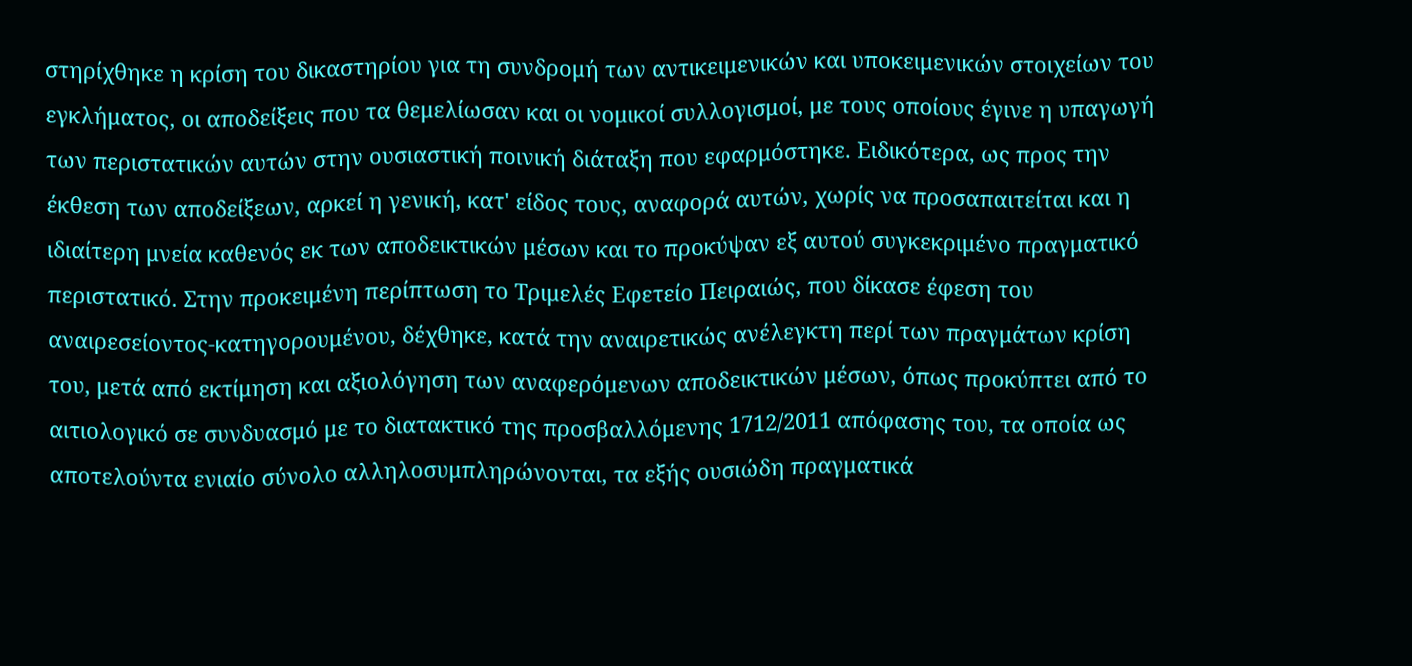στηρίχθηκε η κρίση του δικαστηρίου για τη συνδρομή των αντικειμενικών και υποκειμενικών στοιχείων του εγκλήματος, οι αποδείξεις που τα θεμελίωσαν και οι νομικοί συλλογισμοί, με τους οποίους έγινε η υπαγωγή των περιστατικών αυτών στην ουσιαστική ποινική διάταξη που εφαρμόστηκε. Ειδικότερα, ως προς την έκθεση των αποδείξεων, αρκεί η γενική, κατ' είδος τους, αναφορά αυτών, χωρίς να προσαπαιτείται και η ιδιαίτερη μνεία καθενός εκ των αποδεικτικών μέσων και το προκύψαν εξ αυτού συγκεκριμένο πραγματικό περιστατικό. Στην προκειμένη περίπτωση το Τριμελές Εφετείο Πειραιώς, που δίκασε έφεση του αναιρεσείοντος-κατηγορουμένου, δέχθηκε, κατά την αναιρετικώς ανέλεγκτη περί των πραγμάτων κρίση του, μετά από εκτίμηση και αξιολόγηση των αναφερόμενων αποδεικτικών μέσων, όπως προκύπτει από το αιτιολογικό σε συνδυασμό με το διατακτικό της προσβαλλόμενης 1712/2011 απόφασης του, τα οποία ως αποτελούντα ενιαίο σύνολο αλληλοσυμπληρώνονται, τα εξής ουσιώδη πραγματικά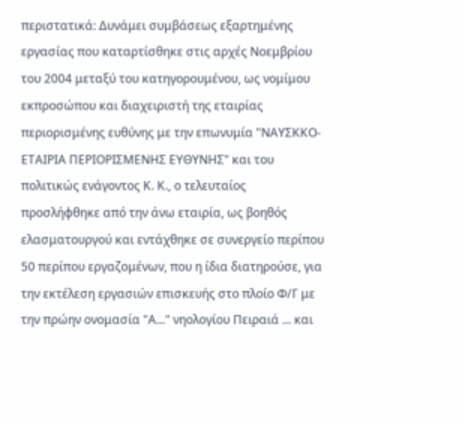περιστατικά: Δυνάμει συμβάσεως εξαρτημένης εργασίας που καταρτίσθηκε στις αρχές Νοεμβρίου του 2004 μεταξύ του κατηγορουμένου, ως νομίμου εκπροσώπου και διαχειριστή της εταιρίας περιορισμένης ευθύνης με την επωνυμία "ΝΑΥΣΚΚΟ-ΕΤΑΙΡΙΑ ΠΕΡΙΟΡΙΣΜΕΝΗΣ ΕΥΘΥΝΗΣ" και του πολιτικώς ενάγοντος Κ. Κ., ο τελευταίος προσλήφθηκε από την άνω εταιρία, ως βοηθός ελασματουργού και εντάχθηκε σε συνεργείο περίπου 50 περίπου εργαζομένων, που η ίδια διατηρούσε, για την εκτέλεση εργασιών επισκευής στο πλοίο Φ/Γ με την πρώην ονομασία "Α..." νηολογίου Πειραιά ... και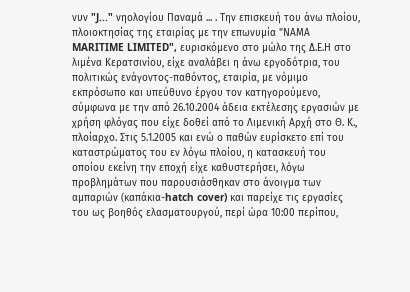νυν "J..." νηολογίου Παναμά ... . Την επισκευή του άνω πλοίου, πλοιοκτησίας της εταιρίας με την επωνυμία "ΝΑΜΑ MARITIME LIMITED", ευρισκόμενο στο μώλο της Δ.Ε.Η στο λιμένα Κερατσινίου, είχε αναλάβει η άνω εργοδότρια, του πολιτικώς ενάγοντος-παθόντος, εταιρία, με νόμιμο εκπρόσωπο και υπεύθυνο έργου τον κατηγορούμενο, σύμφωνα με την από 26.10.2004 άδεια εκτέλεσης εργασιών με χρήση φλόγας που είχε δοθεί από το Λιμενική Αρχή στο Θ. Κ., πλοίαρχο. Στις 5.1.2005 και ενώ ο παθών ευρίσκετο επί του καταστρώματος του εν λόγω πλοίου, η κατασκευή του οποίου εκείνη την εποχή είχε καθυστερήσει, λόγω προβλημάτων που παρουσιάσθηκαν στο άνοιγμα των αμπαριών (καπάκια-hatch cover) και παρείχε τις εργασίες του ως βοηθός ελασματουργού, περί ώρα 10:00 περίπου,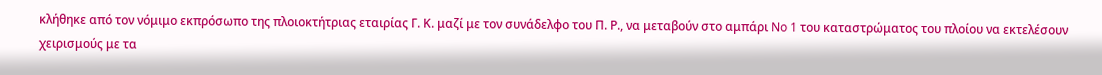κλήθηκε από τον νόμιμο εκπρόσωπο της πλοιοκτήτριας εταιρίας Γ. Κ. μαζί με τον συνάδελφο του Π. Ρ., να μεταβούν στο αμπάρι No 1 του καταστρώματος του πλοίου να εκτελέσουν χειρισμούς με τα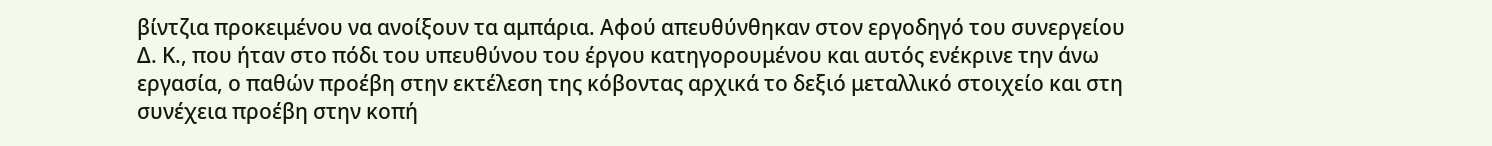βίντζια προκειμένου να ανοίξουν τα αμπάρια. Αφού απευθύνθηκαν στον εργοδηγό του συνεργείου Δ. Κ., που ήταν στο πόδι του υπευθύνου του έργου κατηγορουμένου και αυτός ενέκρινε την άνω εργασία, ο παθών προέβη στην εκτέλεση της κόβοντας αρχικά το δεξιό μεταλλικό στοιχείο και στη συνέχεια προέβη στην κοπή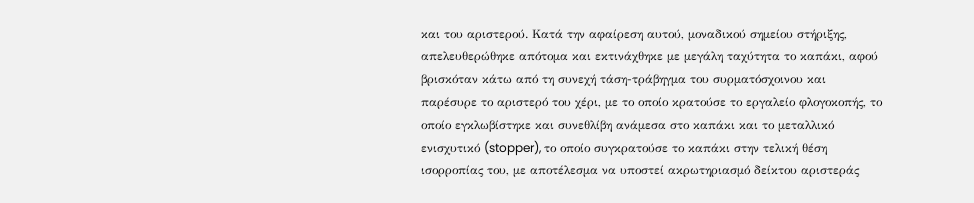και του αριστερού. Κατά την αφαίρεση αυτού, μοναδικού σημείου στήριξης, απελευθερώθηκε απότομα και εκτινάχθηκε με μεγάλη ταχύτητα το καπάκι, αφού βρισκόταν κάτω από τη συνεχή τάση-τράβηγμα του συρματόσχοινου και παρέσυρε το αριστερό του χέρι, με το οποίο κρατούσε το εργαλείο φλογοκοπής, το οποίο εγκλωβίστηκε και συνεθλίβη ανάμεσα στο καπάκι και το μεταλλικό ενισχυτικό (stopper), το οποίο συγκρατούσε το καπάκι στην τελική θέση ισορροπίας του, με αποτέλεσμα να υποστεί ακρωτηριασμό δείκτου αριστεράς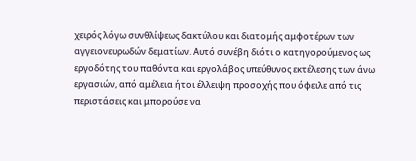χειρός λόγω συνθλίψεως δακτύλου και διατομής αμφοτέρων των αγγειονευρωδών δεματίων. Αυτό συνέβη διότι ο κατηγορούμενος ως εργοδότης του παθόντα και εργολάβος υπεύθυνος εκτέλεσης των άνω εργασιών, από αμέλεια ήτοι έλλειψη προσοχής που όφειλε από τις περιστάσεις και μπορούσε να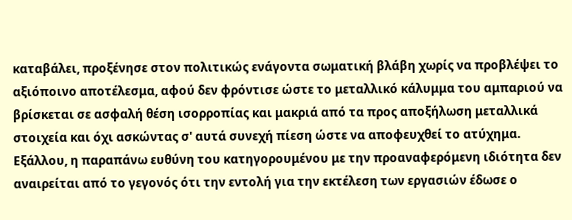καταβάλει, προξένησε στον πολιτικώς ενάγοντα σωματική βλάβη χωρίς να προβλέψει το αξιόποινο αποτέλεσμα, αφού δεν φρόντισε ώστε το μεταλλικό κάλυμμα του αμπαριού να βρίσκεται σε ασφαλή θέση ισορροπίας και μακριά από τα προς αποξήλωση μεταλλικά στοιχεία και όχι ασκώντας σ' αυτά συνεχή πίεση ώστε να αποφευχθεί το ατύχημα. Εξάλλου, η παραπάνω ευθύνη του κατηγορουμένου με την προαναφερόμενη ιδιότητα δεν αναιρείται από το γεγονός ότι την εντολή για την εκτέλεση των εργασιών έδωσε ο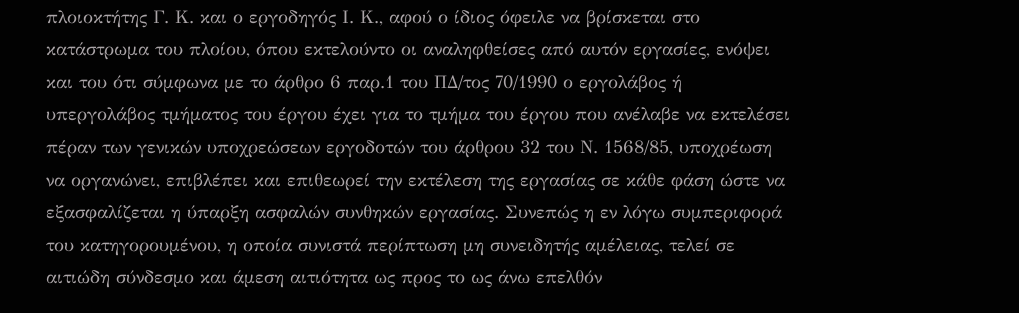πλοιοκτήτης Γ. Κ. και ο εργοδηγός Ι. Κ., αφού ο ίδιος όφειλε να βρίσκεται στο κατάστρωμα του πλοίου, όπου εκτελούντο οι αναληφθείσες από αυτόν εργασίες, ενόψει και του ότι σύμφωνα με το άρθρο 6 παρ.1 του ΠΔ/τος 70/1990 ο εργολάβος ή υπεργολάβος τμήματος του έργου έχει για το τμήμα του έργου που ανέλαβε να εκτελέσει πέραν των γενικών υποχρεώσεων εργοδοτών του άρθρου 32 του Ν. 1568/85, υποχρέωση να οργανώνει, επιβλέπει και επιθεωρεί την εκτέλεση της εργασίας σε κάθε φάση ώστε να εξασφαλίζεται η ύπαρξη ασφαλών συνθηκών εργασίας. Συνεπώς η εν λόγω συμπεριφορά του κατηγορουμένου, η οποία συνιστά περίπτωση μη συνειδητής αμέλειας, τελεί σε αιτιώδη σύνδεσμο και άμεση αιτιότητα ως προς το ως άνω επελθόν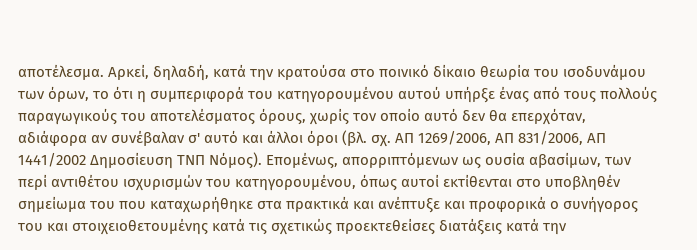αποτέλεσμα. Αρκεί, δηλαδή, κατά την κρατούσα στο ποινικό δίκαιο θεωρία του ισοδυνάμου των όρων, το ότι η συμπεριφορά του κατηγορουμένου αυτού υπήρξε ένας από τους πολλούς παραγωγικούς του αποτελέσματος όρους, χωρίς τον οποίο αυτό δεν θα επερχόταν, αδιάφορα αν συνέβαλαν σ' αυτό και άλλοι όροι (βλ. σχ. ΑΠ 1269/2006, ΑΠ 831/2006, ΑΠ 1441/2002 Δημοσίευση ΤΝΠ Νόμος). Επομένως, απορριπτόμενων ως ουσία αβασίμων, των περί αντιθέτου ισχυρισμών του κατηγορουμένου, όπως αυτοί εκτίθενται στο υποβληθέν σημείωμα του που καταχωρήθηκε στα πρακτικά και ανέπτυξε και προφορικά ο συνήγορος του και στοιχειοθετουμένης κατά τις σχετικώς προεκτεθείσες διατάξεις κατά την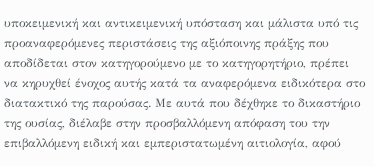υποκειμενική και αντικειμενική υπόσταση και μάλιστα υπό τις προαναφερόμενες περιστάσεις της αξιόποινης πράξης που αποδίδεται στον κατηγορούμενο με το κατηγορητήριο, πρέπει να κηρυχθεί ένοχος αυτής κατά τα αναφερόμενα ειδικότερα στο διατακτικό της παρούσας. Με αυτά που δέχθηκε το δικαστήριο της ουσίας, διέλαβε στην προσβαλλόμενη απόφαση του την επιβαλλόμενη ειδική και εμπεριστατωμένη αιτιολογία, αφού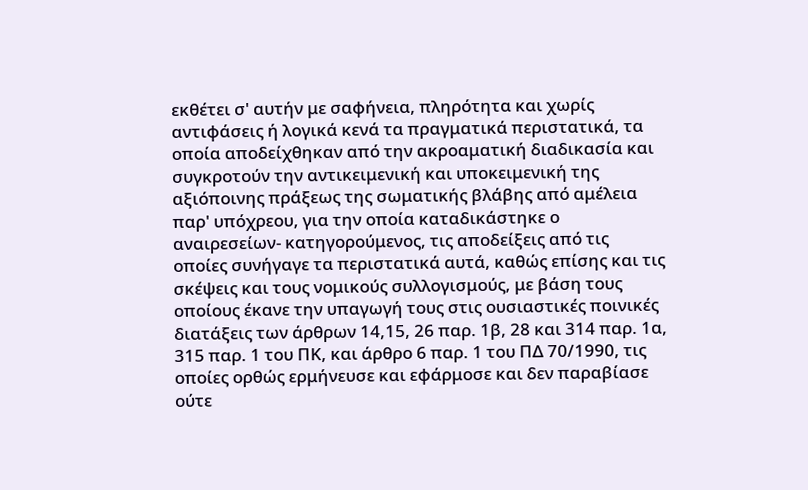εκθέτει σ' αυτήν με σαφήνεια, πληρότητα και χωρίς αντιφάσεις ή λογικά κενά τα πραγματικά περιστατικά, τα οποία αποδείχθηκαν από την ακροαματική διαδικασία και συγκροτούν την αντικειμενική και υποκειμενική της αξιόποινης πράξεως της σωματικής βλάβης από αμέλεια παρ' υπόχρεου, για την οποία καταδικάστηκε ο αναιρεσείων- κατηγορούμενος, τις αποδείξεις από τις οποίες συνήγαγε τα περιστατικά αυτά, καθώς επίσης και τις σκέψεις και τους νομικούς συλλογισμούς, με βάση τους οποίους έκανε την υπαγωγή τους στις ουσιαστικές ποινικές διατάξεις των άρθρων 14,15, 26 παρ. 1β, 28 και 314 παρ. 1α, 315 παρ. 1 του ΠΚ, και άρθρο 6 παρ. 1 του ΠΔ 70/1990, τις οποίες ορθώς ερμήνευσε και εφάρμοσε και δεν παραβίασε ούτε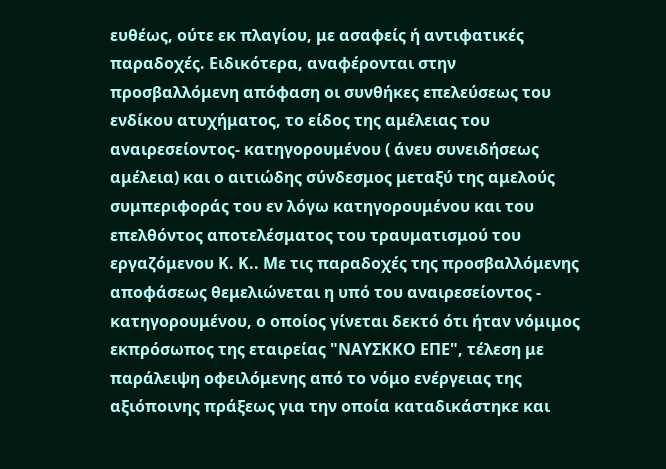ευθέως, ούτε εκ πλαγίου, με ασαφείς ή αντιφατικές παραδοχές. Ειδικότερα, αναφέρονται στην προσβαλλόμενη απόφαση οι συνθήκες επελεύσεως του ενδίκου ατυχήματος, το είδος της αμέλειας του αναιρεσείοντος- κατηγορουμένου ( άνευ συνειδήσεως αμέλεια) και ο αιτιώδης σύνδεσμος μεταξύ της αμελούς συμπεριφοράς του εν λόγω κατηγορουμένου και του επελθόντος αποτελέσματος του τραυματισμού του εργαζόμενου Κ. Κ.. Με τις παραδοχές της προσβαλλόμενης αποφάσεως θεμελιώνεται η υπό του αναιρεσείοντος - κατηγορουμένου, ο οποίος γίνεται δεκτό ότι ήταν νόμιμος εκπρόσωπος της εταιρείας "ΝΑΥΣΚΚΟ ΕΠΕ", τέλεση με παράλειψη οφειλόμενης από το νόμο ενέργειας της αξιόποινης πράξεως για την οποία καταδικάστηκε και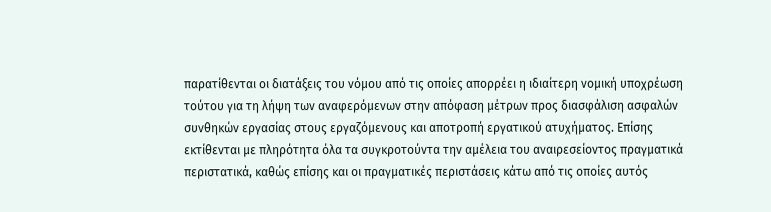παρατίθενται οι διατάξεις του νόμου από τις οποίες απορρέει η ιδιαίτερη νομική υποχρέωση τούτου για τη λήψη των αναφερόμενων στην απόφαση μέτρων προς διασφάλιση ασφαλών συνθηκών εργασίας στους εργαζόμενους και αποτροπή εργατικού ατυχήματος. Επίσης εκτίθενται με πληρότητα όλα τα συγκροτούντα την αμέλεια του αναιρεσείοντος πραγματικά περιστατικά, καθώς επίσης και οι πραγματικές περιστάσεις κάτω από τις οποίες αυτός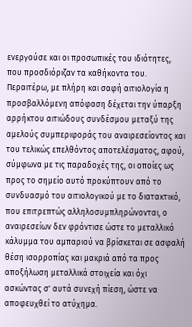ενεργούσε και οι προσωπικές του ιδιότητες, που προσδιόριζαν τα καθήκοντα του. Περαιτέρω, με πλήρη και σαφή αιτιολογία η προσβαλλόμενη απόφαση δέχεται την ύπαρξη αρρήκτου αιτιώδους συνδέσμου μεταξύ της αμελούς συμπεριφοράς του αναιρεσείοντος και του τελικώς επελθόντος αποτελέσματος, αφού, σύμφωνα με τις παραδοχές της, οι οποίες ως προς το σημείο αυτό προκύπτουν από το συνδυασμό του αιτιολογικού με το διατακτικό, που επιτρεπτώς αλληλοσυμπληρώνονται, ο αναιρεσείων δεν φρόντισε ώστε το μεταλλικό κάλυμμα του αμπαριού να βρίσκεται σε ασφαλή θέση ισορροπίας και μακριά από τα προς αποξήλωση μεταλλικά στοιχεία και όχι ασκώντας σ' αυτά συνεχή πίεση, ώστε να αποφευχθεί το ατύχημα.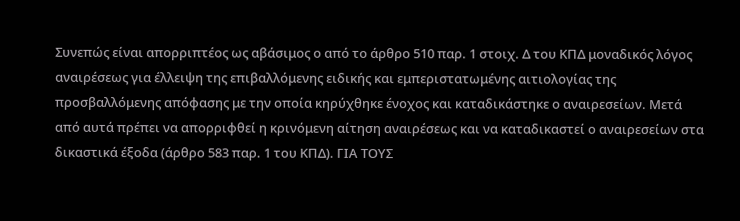Συνεπώς είναι απορριπτέος ως αβάσιμος ο από το άρθρο 510 παρ. 1 στοιχ. Δ του ΚΠΔ μοναδικός λόγος αναιρέσεως για έλλειψη της επιβαλλόμενης ειδικής και εμπεριστατωμένης αιτιολογίας της προσβαλλόμενης απόφασης με την οποία κηρύχθηκε ένοχος και καταδικάστηκε ο αναιρεσείων. Μετά από αυτά πρέπει να απορριφθεί η κρινόμενη αίτηση αναιρέσεως και να καταδικαστεί ο αναιρεσείων στα δικαστικά έξοδα (άρθρο 583 παρ. 1 του ΚΠΔ). ΓΙΑ ΤΟΥΣ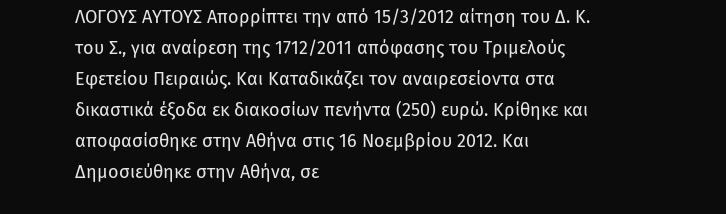ΛΟΓΟΥΣ ΑΥΤΟΥΣ Απορρίπτει την από 15/3/2012 αίτηση του Δ. Κ. του Σ., για αναίρεση της 1712/2011 απόφασης του Τριμελούς Εφετείου Πειραιώς. Και Καταδικάζει τον αναιρεσείοντα στα δικαστικά έξοδα εκ διακοσίων πενήντα (250) ευρώ. Κρίθηκε και αποφασίσθηκε στην Αθήνα στις 16 Νοεμβρίου 2012. Και Δημοσιεύθηκε στην Αθήνα, σε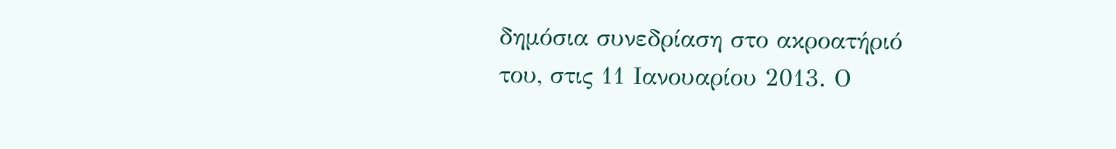δημόσια συνεδρίαση στο ακροατήριό του, στις 11 Ιανουαρίου 2013. Ο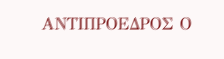ΑΝΤΙΠΡΟΕΔΡΟΣ Ο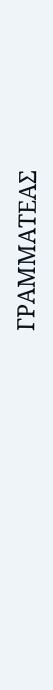ΓΡΑΜΜΑΤΕΑΣ